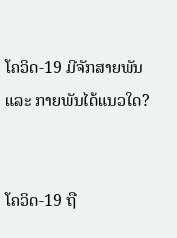ໂຄວິດ-19 ມີຈັກສາຍພັນ ແລະ ກາຍພັນໄດ້ແນວໃດ?


ໂຄວິດ-19 ຖື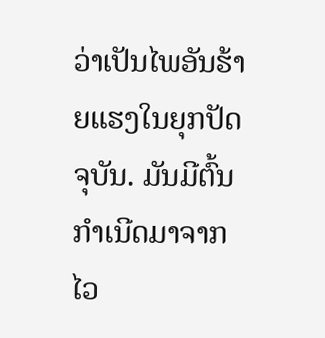ວ່າເປັນໄພອັນຮ້າຍແຮງໃນຍຸກປັດຈຸບັນ. ມັນມີຕົ້ນກຳເນີດມາຈາກໄວ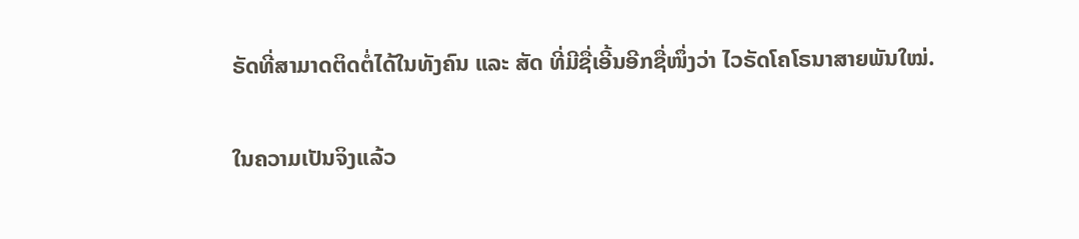ຣັດທີ່ສາມາດຕິດຕໍ່ໄດ້ໃນທັງຄົນ ແລະ ສັດ ທີ່ມີຊື່ເອີ້ນອີກຊື່ໜຶ່ງວ່າ ໄວຣັດໂຄໂຣນາສາຍພັນໃໝ່.

ໃນຄວາມເປັນຈິງແລ້ວ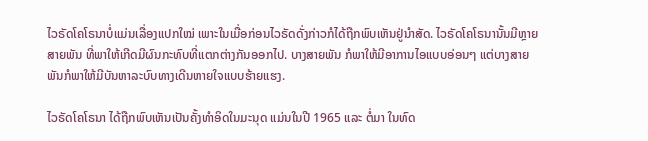ໄວຣັດໂຄໂຣນາບໍ່ແມ່ນເລື່ອງແປກໃໝ່ ເພາະໃນເມື່ອກ່ອນໄວຣັດດັ່ງກ່າວກໍໄດ້ຖືກພົບເຫັນຢູ່ນຳສັດ. ໄວຣັດໂຄໂຣນານັ້ນມີຫຼາຍສາຍພັນ ທີ່ພາໃຫ້ເກີດມີຜົນກະທົບທີ່ແຕກຕ່າງກັນອອກໄປ. ບາງສາຍພັນ ກໍພາໃຫ້ມີອາການໄອແບບອ່ອນໆ ແຕ່ບາງສາຍພັນກໍພາໃຫ້ມີບັນຫາລະບົບທາງເດີນຫາຍໃຈແບບຮ້າຍແຮງ.

ໄວຣັດໂຄໂຣນາ ໄດ້ຖືກພົບເຫັນເປັນຄັ້ງທຳອິດໃນມະນຸດ ແມ່ນໃນປີ 1965 ແລະ ຕໍ່ມາ ໃນທົດ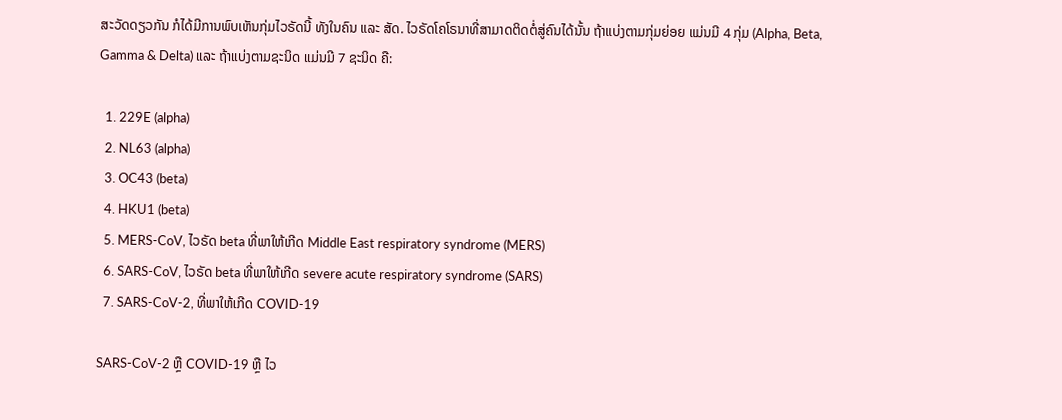ສະວັດດຽວກັນ ກໍໄດ້ມີການພົບເຫັນກຸ່ມໄວຣັດນີ້ ທັງໃນຄົນ ແລະ ສັດ. ໄວຣັດໂຄໂຣນາທີ່ສາມາດຕິດຕໍ່ສູ່ຄົນໄດ້ນັ້ນ ຖ້າແບ່ງຕາມກຸ່ມຍ່ອຍ ແມ່ນມີ 4 ກຸ່ມ (Alpha, Beta, Gamma & Delta) ແລະ ຖ້າແບ່ງຕາມຊະນິດ ແມ່ນມີ 7 ຊະນິດ ຄື:

  1. 229E (alpha)
  2. NL63 (alpha)
  3. OC43 (beta)
  4. HKU1 (beta)
  5. MERS-CoV, ໄວຣັດ beta ທີ່ພາໃຫ້ເກີດ Middle East respiratory syndrome (MERS)
  6. SARS-CoV, ໄວຣັດ beta ທີ່ພາໃຫ້ເກີດ severe acute respiratory syndrome (SARS)
  7. SARS-CoV-2, ທີ່ພາໃຫ້ເກີດ COVID-19

SARS-CoV-2 ຫຼື COVID-19 ຫຼື ໄວ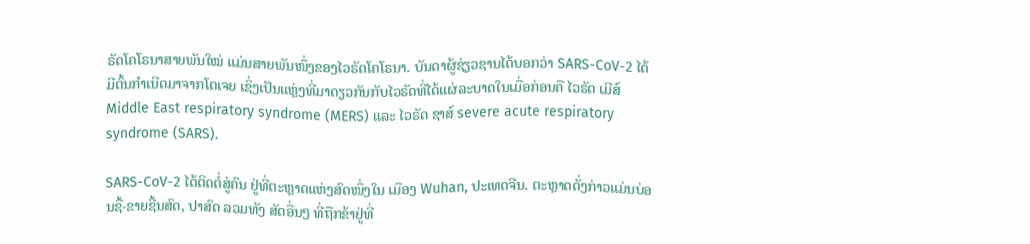ຣັດໂຄໂຣນາສາຍພັນໃໝ່ ແມ່ນສາຍພັນໜຶ່ງຂອງໄວຣັດໂຄໂຣນາ. ບັນດາຜູ້ຊ່ຽວຊານໄດ້ບອກວ່າ SARS-CoV-2 ໄດ້ມີຕົ້ນກໍາເນີດມາຈາກໂຕເຈຍ ເຊິ່ງເປັນແຫຼ່ງທີ່ມາດຽວກັນກັບໄວຣັດທີ່ໄດ້ແຜ່ລະບາດໃນເມື່ອກ່ອນຄື ໄວຣັດ ເມີສ໌ Middle East respiratory syndrome (MERS) ແລະ ໄວຣັດ ຊາສ໌ severe acute respiratory syndrome (SARS).

SARS-CoV-2 ໄດ້ຕິດຕໍ່ສູ່ຄົນ ຢູ່ທີ່ຕະຫຼາດແຫ່ງສົດໜຶ່ງໃນ ເມືອງ Wuhan, ປະເທດຈີນ. ຕະຫຼາດດັ່ງກ່າວແມ່ນບ່ອນຊື້-ຂາຍຊີ້ນສົດ, ປາສົດ ລວມທັງ ສັດອື່ນໆ ທີ່ຖືກຂ້າຢູ່ທີ່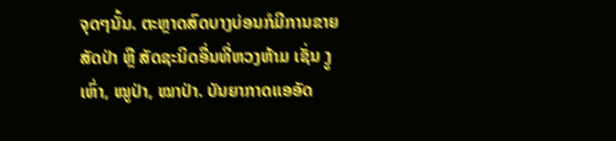ຈຸດໆນັ້ນ. ຕະຫຼາດສົດບາງບ່ອນກໍມີການຂາຍສັດປ່າ ຫຼື ສັດຊະນິດອື່ນທີ່ຫວງຫ້າມ ເຊັ່ນ ງູເຫົ່າ, ໝູປ່າ, ໝາປ່າ. ບັນຍາກາດແອອັດ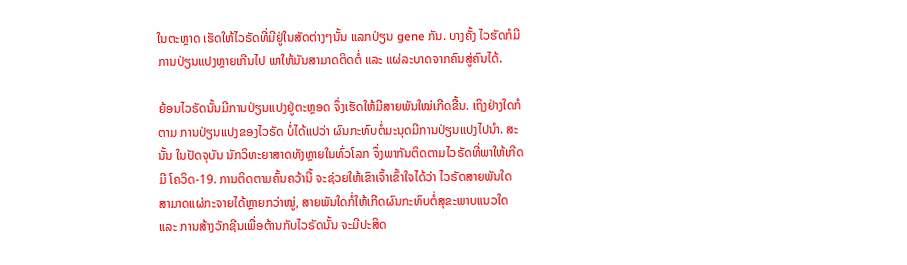ໃນຕະຫຼາດ ເຮັດໃຫ້ໄວຣັດທີ່ມີຢູ່ໃນສັດຕ່າງໆນັ້ນ ແລກປ່ຽນ gene ກັນ. ບາງຄັ້ງ ໄວຮັດກໍມີການປ່ຽນແປງຫຼາຍເກີນໄປ ພາໃຫ້ມັນສາມາດຕິດຕໍ່ ແລະ ແຜ່ລະບາດຈາກຄົນສູ່ຄົນໄດ້.

ຍ້ອນໄວຣັດນັ້ນມີການປ່ຽນແປງຢູ່ຕະຫຼອດ ຈຶ່ງເຮັດໃຫ້ມີສາຍພັນໃໝ່ເກີດຂື້ນ. ເຖິງຢ່າງໃດກໍຕາມ ການປ່ຽນແປງຂອງໄວຣັດ ບໍ່ໄດ້ແປວ່າ ຜົນກະທົບຕໍ່ມະນຸດມີການປ່ຽນແປງໄປນຳ. ສະນັ້ນ ໃນປັດຈຸບັນ ນັກວິທະຍາສາດທັງຫຼາຍໃນທົ່ວໂລກ ຈຶ່ງພາກັນຕິດຕາມໄວຣັດທີ່ພາໃຫ້ເກີດມີ ໂຄວິດ-19. ການຕິດຕາມຄົ້ນຄວ້ານີ້ ຈະຊ່ວຍໃຫ້ເຂົາເຈົ້າເຂົ້າໃຈໄດ້ວ່າ ໄວຣັດສາຍພັນໃດ ສາມາດແຜ່ກະຈາຍໄດ້ຫຼາຍກວ່າໝູ່, ສາຍພັນໃດກໍ່ໃຫ້ເກີດຜົນກະທົບຕໍ່ສຸຂະພາບແນວໃດ ແລະ ການສ້າງວັກຊີນເພື່ອຕ້ານກັບໄວຣັດນັ້ນ ຈະມີປະສິດ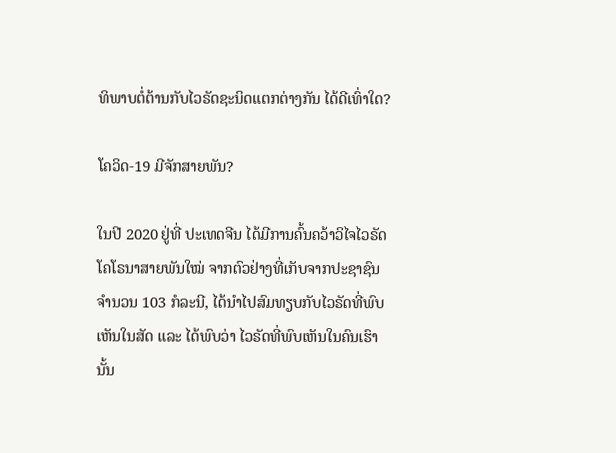ທິພາບຕໍ່ຕ້ານກັບໄວຣັດຊະນິດແຕກຕ່າງກັນ ໄດ້ດີເທົ່າໃດ?

ໂຄວິດ-19 ມີຈັກສາຍພັນ?

ໃນປີ 2020 ຢູ່ທີ່ ປະເທດຈີນ ໄດ້ມີການຄົ້ນຄວ້າວິໄຈໄວຣັດໂຄໂຣນາສາຍພັນໃໝ່ ຈາກຕົວຢ່າງທີ່ເກັບຈາກປະຊາຊົນ ຈຳນວນ 103 ກໍລະນີ, ໄດ້ນຳໄປສົມທຽບກັບໄວຣັດທີ່ພົບເຫັນໃນສັດ ແລະ ໄດ້ພົບວ່າ ໄວຣັດທີ່ພົບເຫັນໃນຄົນເຮົານັ້ນ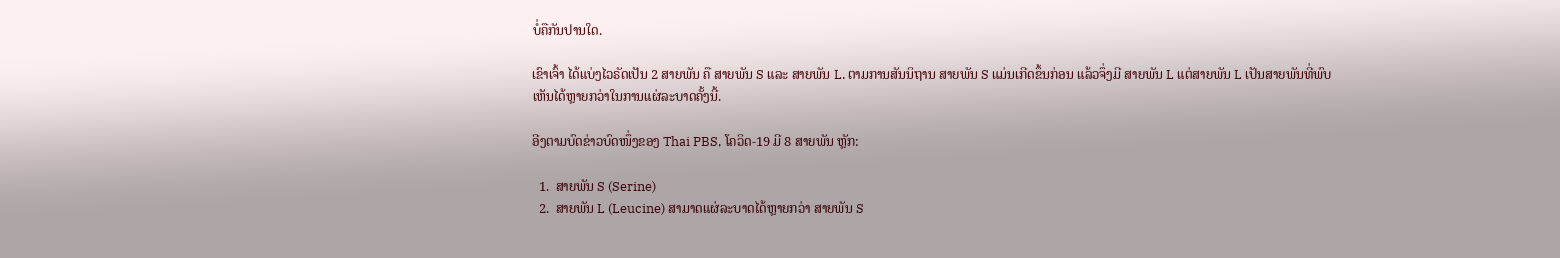ບໍ່ຄືກັນປານໃດ.

ເຂົາເຈົ້າ ໄດ້ແບ່ງໄວຣັດເປັນ 2 ສາຍພັນ ຄື ສາຍພັນ S ແລະ ສາຍພັນ L. ຕາມການສັນນິຖານ ສາຍພັນ S ແມ່ນເກີດຂຶ້ນກ່ອນ ແລ້ວຈຶ່ງມີ ສາຍພັນ L ແຕ່ສາຍພັນ L ເປັນສາຍພັນທີ່ພົບເຫັນໄດ້ຫຼາຍກວ່າໃນການແຜ່ລະບາດຄັ້ງນີ້.

ອີງຕາມບົດຂ່າວບົດໜຶ່ງຂອງ Thai PBS, ໂຄວິດ-19 ມີ 8 ສາຍພັນ ຫຼັກ:

  1.  ສາຍພັນ S (Serine)
  2.  ສາຍພັນ L (Leucine) ສາມາດແຜ່ລະບາດໄດ້ຫຼາຍກວ່າ ສາຍພັນ S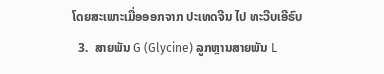ໂດຍສະເພາະເມື່ອອອກຈາກ ປະເທດຈີນ ໄປ ທະວີບເອີຣົບ
  3.  ສາຍພັນ G (Glycine) ລູກຫຼານສາຍພັນ L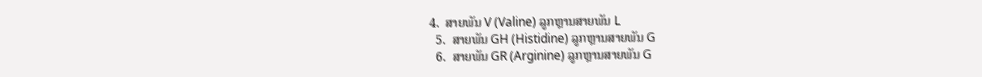4.  ສາຍພັນ V (Valine) ລູກຫຼານສາຍພັນ L
  5.  ສາຍພັນ GH (Histidine) ລູກຫຼານສາຍພັນ G
  6.  ສາຍພັນ GR (Arginine) ລູກຫຼານສາຍພັນ G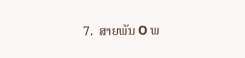7.  ສາຍພັນ O ພ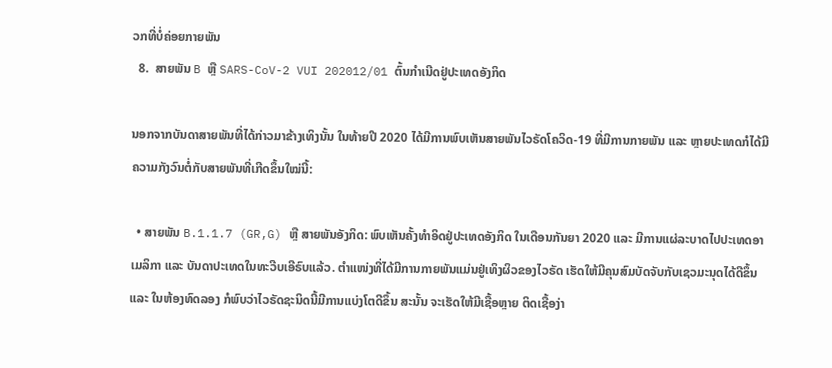ວກທີ່ບໍ່ຄ່ອຍກາຍພັນ
  8.  ສາຍພັນ B ຫຼື SARS-CoV-2 VUI 202012/01 ຕົ້ນກໍາເນີດຢູ່ປະເທດອັງກິດ

ນອກຈາກບັນດາສາຍພັນທີ່ໄດ້ກ່າວມາຂ້າງເທິງນັ້ນ ໃນທ້າຍປີ 2020 ໄດ້ມີການພົບເຫັນສາຍພັນໄວຣັດໂຄວິດ-19 ທີ່ມີການກາຍພັນ ແລະ ຫຼາຍປະເທດກໍໄດ້ມີຄວາມກັງວົນຕໍ່ກັບສາຍພັນທີ່ເກີດຂຶ້ນໃໝ່ນີ້:

  • ສາຍພັນ B.1.1.7 (GR,G) ຫຼື ສາຍພັນອັງກິດ: ພົບເຫັນຄັ້ງທໍາອິດຢູ່ປະເທດອັງກິດ ໃນເດືອນກັນຍາ 2020 ແລະ ມີການແຜ່ລະບາດໄປປະເທດອາເມລິກາ ແລະ ບັນດາປະເທດໃນທະວີບເອີຣົບແລ້ວ. ຕຳແໜ່ງທີ່ໄດ້ມີການກາຍພັນແມ່ນຢູ່ເທິງຜິວຂອງໄວຣັດ ເຮັດໃຫ້ມີຄຸນສົມບັດຈັບກັບເຊວມະນຸດໄດ້ດີຂຶ້ນ ແລະ ໃນຫ້ອງທົດລອງ ກໍພົບວ່າໄວຣັດຊະນິດນີ້ມີການແບ່ງໂຕດີຂຶ້ນ ສະນັ້ນ ຈະເຮັດໃຫ້ມີເຊື້ອຫຼາຍ ຕິດເຊື້ອງ່າ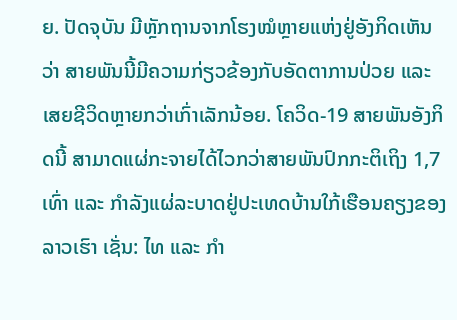ຍ. ປັດຈຸບັນ ມີຫຼັກຖານຈາກໂຮງໝໍຫຼາຍແຫ່ງຢູ່ອັງກິດເຫັນວ່າ ສາຍພັນນີ້ມີຄວາມກ່ຽວຂ້ອງກັບອັດຕາການປ່ວຍ ແລະ ເສຍຊີວິດຫຼາຍກວ່າເກົ່າເລັກນ້ອຍ. ໂຄວິດ-19 ສາຍພັນອັງກິດນີ້ ສາມາດແຜ່ກະຈາຍໄດ້ໄວກວ່າສາຍພັນປົກກະຕິເຖິງ 1,7 ເທົ່າ ແລະ ກຳລັງແຜ່ລະບາດຢູ່ປະເທດບ້ານໃກ້ເຮືອນຄຽງຂອງລາວເຮົາ ເຊັ່ນ: ໄທ ແລະ ກໍາ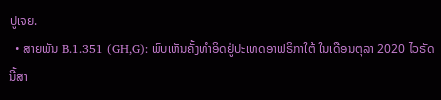ປູເຈຍ.
  • ສາຍພັນ B.1.351 (GH,G): ພົບເຫັນຄັ້ງທໍາອິດຢູ່ປະເທດອາຟຣິກາໃຕ້ ໃນເດືອນຕຸລາ 2020 ໄວຣັດນີ້ສາ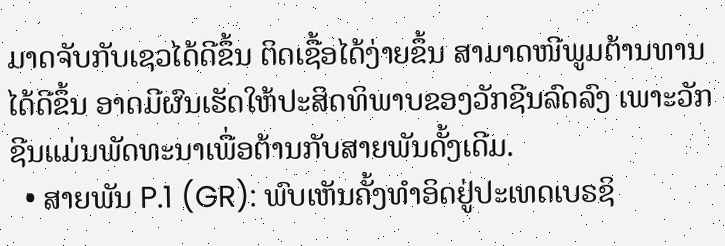ມາດຈັບກັບເຊວໄດ້ດີຂຶ້ນ ຕິດເຊື້ອໄດ້ງ່າຍຂຶ້ນ ສາມາດໜີພູມຕ້ານທານໄດ້ດີຂຶ້ນ ອາດມີຜົນເຮັດໃຫ້ປະສິດທິພາບຂອງວັກຊີນລົດລົງ ເພາະວັກຊີນແມ່ນພັດທະນາເພື່ອຕ້ານກັບສາຍພັນດັ້ງເດີມ.
  • ສາຍພັນ P.1 (GR): ພົບເຫັນຄັ້ງທຳອິດຢູ່ປະເທດເບຣຊິ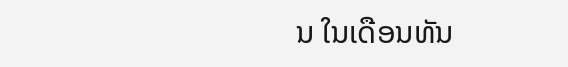ນ ໃນເດືອນທັນ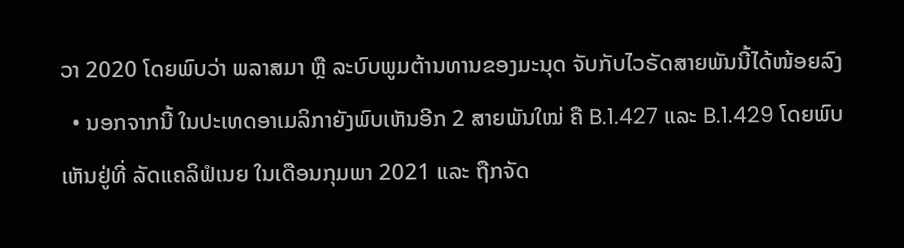ວາ 2020 ໂດຍພົບວ່າ ພລາສມາ ຫຼື ລະບົບພູມຕ້ານທານຂອງມະນຸດ ຈັບກັບໄວຣັດສາຍພັນນີ້ໄດ້ໜ້ອຍລົງ
  • ນອກຈາກນີ້ ໃນປະເທດອາເມລິກາຍັງພົບເຫັນອີກ 2 ສາຍພັນໃໝ່ ຄື B.1.427 ແລະ B.1.429 ໂດຍພົບເຫັນຢູ່ທີ່ ລັດແຄລິຟໍເນຍ ໃນເດືອນກຸມພາ 2021 ແລະ ຖືກຈັດ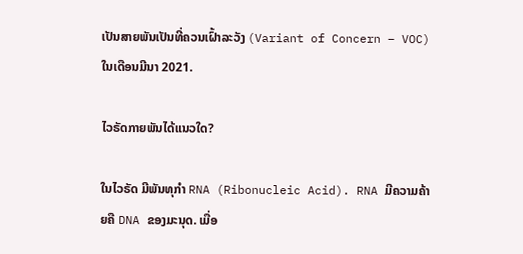ເປັນສາຍພັນເປັນທີ່ຄວນເຝົ້າລະວັງ (Variant of Concern – VOC) ໃນເດືອນມີນາ 2021.

ໄວຣັດກາຍພັນໄດ້ແນວໃດ?

ໃນໄວຣັດ ມີພັນທຸກຳ RNA (Ribonucleic Acid). RNA ມີຄວາມຄ້າຍຄື DNA ຂອງມະນຸດ. ເມື່ອ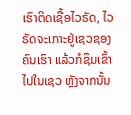ເຮົາຕິດເຊື້ອໄວຣັດ, ໄວຣັດຈະເກາະຢູ່ເຊວຊອງຄົນເຮົາ ແລ້ວກໍຊຶມເຂົ້າໄປໃນເຊວ ຫຼັງຈາກນັ້ນ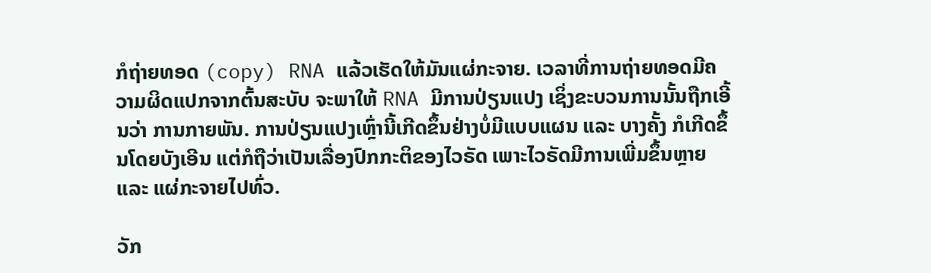ກໍຖ່າຍທອດ (copy) RNA ແລ້ວເຮັດໃຫ້ມັນແຜ່ກະຈາຍ. ເວລາທີ່ການຖ່າຍທອດມີຄວາມຜິດແປກຈາກຕົ້ນສະບັບ ຈະພາໃຫ້ RNA ມີການປ່ຽນແປງ ເຊິ່ງຂະບວນການນັ້ນຖືກເອີ້ນວ່າ ການກາຍພັນ. ການປ່ຽນແປງເຫຼົ່ານີ້ເກີດຂຶ້ນຢ່າງບໍ່ມີແບບແຜນ ແລະ ບາງຄັ້ງ ກໍເກີດຂຶ້ນໂດຍບັງເອີນ ແຕ່ກໍຖືວ່າເປັນເລື່ອງປົກກະຕິຂອງໄວຣັດ ເພາະໄວຣັດມີການເພີ່ມຂຶ້ນຫຼາຍ ແລະ ແຜ່ກະຈາຍໄປທົ່ວ.

ວັກ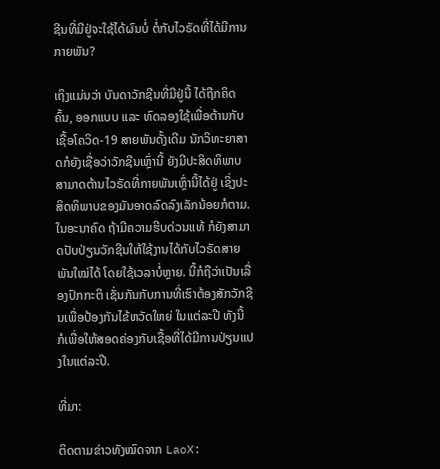ຊີນທີ່ມີຢູ່ຈະໃຊ້ໄດ້ຜົນບໍ່ ຕໍ່ກັບໄວຣັດທີ່ໄດ້ມີການກາຍພັນ?

ເຖິງແມ່ນວ່າ ບັນດາວັກຊີນທີ່ມີຢູ່ນີ້ ໄດ້ຖືກຄິດຄົ້ນ, ອອກແບບ ແລະ ທົດລອງໃຊ້ເພື່ອຕ້ານກັບເຊື້ອໂຄວິດ-19 ສາຍພັນດັ້ງເດີມ ນັກວິທະຍາສາດກໍຍັງເຊື່ອວ່າວັກຊີນເຫຼົ່ານີ້ ຍັງມີປະສິດທິພາບ ສາມາດຕ້ານໄວຣັດທີ່ກາຍພັນເຫຼົ່ານີ້ໄດ້ຢູ່ ເຊິ່ງປະສິດທິພາບຂອງມັນອາດລົດລົງເລັກນ້ອຍກໍຕາມ. ໃນອະນາຄົດ ຖ້າມີຄວາມຮີບດ່ວນແທ້ ກໍຍັງສາມາດປັບປ່ຽນວັກຊີນໃຫ້ໃຊ້ງານໄດ້ກັບໄວຣັດສາຍພັນໃໝ່ໄດ້ ໂດຍໃຊ້ເວລາບໍ່ຫຼາຍ. ນີ້ກໍຖືວ່າເປັນເລື່ອງປົກກະຕິ ເຊັ່ນກັນກັບການທີ່ເຮົາຕ້ອງສັກວັກຊີນເພື່ອປ້ອງກັນໄຂ້ຫວັດໃຫຍ່ ໃນແຕ່ລະປີ ທັງນີ້ ກໍເພື່ອໃຫ້ສອດຄ່ອງກັບເຊື້ອທີ່ໄດ້ມີການປ່ຽນແປງໃນແຕ່ລະປີ.

ທີ່ມາ:

ຕິດຕາມຂ່າວທັງໝົດຈາກ LaoX: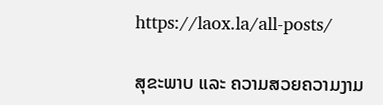https://laox.la/all-posts/

ສຸຂະພາບ ແລະ ຄວາມສວຍຄວາມງາມ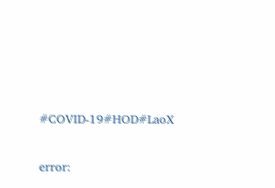#COVID-19#HOD#LaoX

error: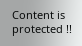Content is protected !!